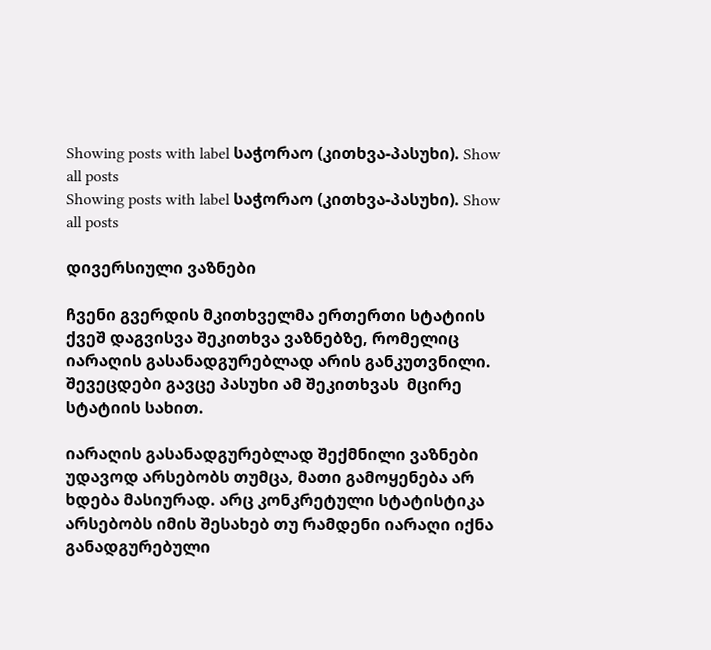Showing posts with label საჭორაო (კითხვა-პასუხი). Show all posts
Showing posts with label საჭორაო (კითხვა-პასუხი). Show all posts

დივერსიული ვაზნები

ჩვენი გვერდის მკითხველმა ერთერთი სტატიის ქვეშ დაგვისვა შეკითხვა ვაზნებზე, რომელიც იარაღის გასანადგურებლად არის განკუთვნილი. შევეცდები გავცე პასუხი ამ შეკითხვას  მცირე სტატიის სახით.

იარაღის გასანადგურებლად შექმნილი ვაზნები უდავოდ არსებობს თუმცა, მათი გამოყენება არ ხდება მასიურად. არც კონკრეტული სტატისტიკა არსებობს იმის შესახებ თუ რამდენი იარაღი იქნა განადგურებული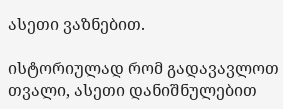ასეთი ვაზნებით.

ისტორიულად რომ გადავავლოთ თვალი, ასეთი დანიშნულებით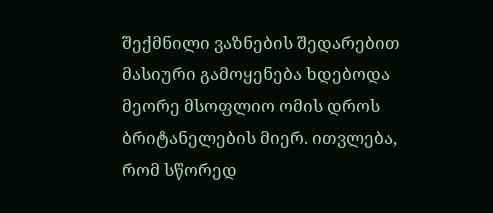შექმნილი ვაზნების შედარებით მასიური გამოყენება ხდებოდა მეორე მსოფლიო ომის დროს ბრიტანელების მიერ. ითვლება, რომ სწორედ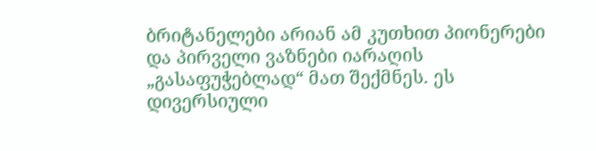ბრიტანელები არიან ამ კუთხით პიონერები და პირველი ვაზნები იარაღის „გასაფუჭებლად“ მათ შექმნეს. ეს დივერსიული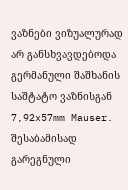ვაზნები ვიზუალურად არ განსხვავდებოდა გერმანული შაშხანის საშტატო ვაზნისგან 7,92x57mm Mauser. შესაბამისად გარეგნული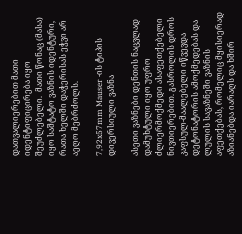დათვალიერებით მათი იდენტიფიცირება იყო შეუძლებელი.  მათი წონაც (მასა) იყო საშტატო ვაზნის იდენტური, რათა ხელში დაჭერისას ეჭვი არ აეღო მებრძოლს.

7,92x57mm Mauser -ის ტიპის დივერსიული ვაზნა

ასეთი ვაზნები დენთის ნაცვლად დამუხტული იყო უფრო ძლიერმოქმედი ასაფეთქებელი ნივთიერებით. გასროლის დროს კაფსულ-მაალებელი იწვევდა დეტონატორის ამოქმედებას და ლულის სავაზნეში ვაზნის აფეთქებას, რომელიც მყისიერად აზიანებდა იარაღს და ხშირ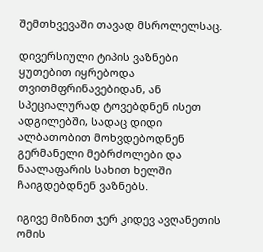შემთხვევაში თავად მსროლელსაც.

დივერსიული ტიპის ვაზნები ყუთებით იყრებოდა თვითმფრინავებიდან, ან სპეციალურად ტოვებდნენ ისეთ ადგილებში, სადაც დიდი ალბათობით მოხვდებოდნენ გერმანელი მებრძოლები და ნაალაფარის სახით ხელში ჩაიგდებდნენ ვაზნებს.

იგივე მიზნით ჯერ კიდევ ავღანეთის ომის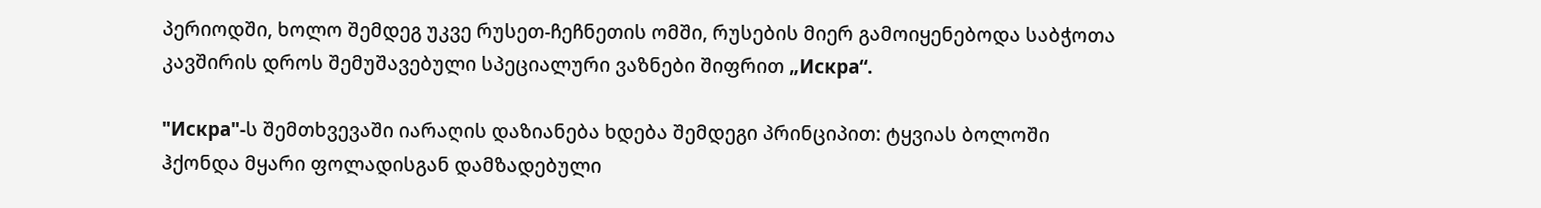პერიოდში, ხოლო შემდეგ უკვე რუსეთ-ჩეჩნეთის ომში, რუსების მიერ გამოიყენებოდა საბჭოთა კავშირის დროს შემუშავებული სპეციალური ვაზნები შიფრით „Искра“.

"Искра"-ს შემთხვევაში იარაღის დაზიანება ხდება შემდეგი პრინციპით: ტყვიას ბოლოში ჰქონდა მყარი ფოლადისგან დამზადებული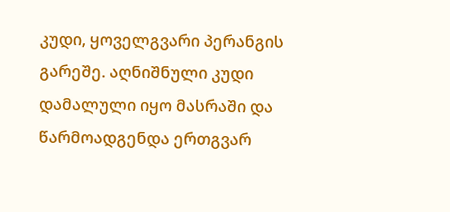კუდი, ყოველგვარი პერანგის გარეშე. აღნიშნული კუდი დამალული იყო მასრაში და წარმოადგენდა ერთგვარ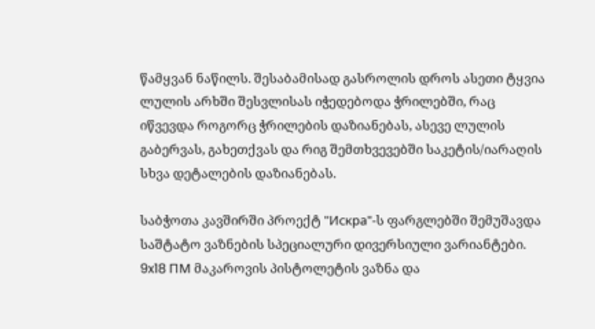წამყვან ნაწილს. შესაბამისად გასროლის დროს ასეთი ტყვია ლულის არხში შესვლისას იჭედებოდა ჭრილებში, რაც იწვევდა როგორც ჭრილების დაზიანებას, ასევე ლულის გაბერვას, გახეთქვას და რიგ შემთხვევებში საკეტის/იარაღის სხვა დეტალების დაზიანებას.

საბჭოთა კავშირში პროექტ "Искра"-ს ფარგლებში შემუშავდა საშტატო ვაზნების სპეციალური დივერსიული ვარიანტები. 9x18 ПМ მაკაროვის პისტოლეტის ვაზნა და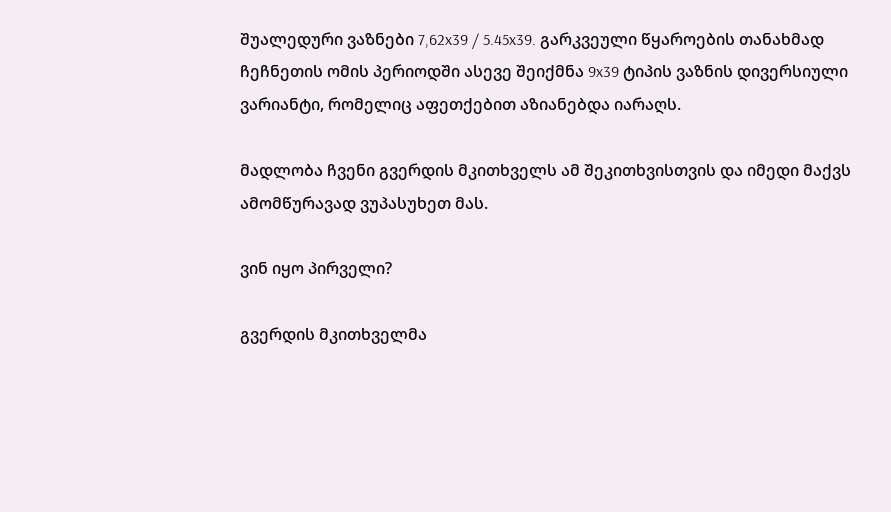შუალედური ვაზნები 7,62x39 / 5.45x39. გარკვეული წყაროების თანახმად ჩეჩნეთის ომის პერიოდში ასევე შეიქმნა 9x39 ტიპის ვაზნის დივერსიული ვარიანტი, რომელიც აფეთქებით აზიანებდა იარაღს.

მადლობა ჩვენი გვერდის მკითხველს ამ შეკითხვისთვის და იმედი მაქვს ამომწურავად ვუპასუხეთ მას.

ვინ იყო პირველი?

გვერდის მკითხველმა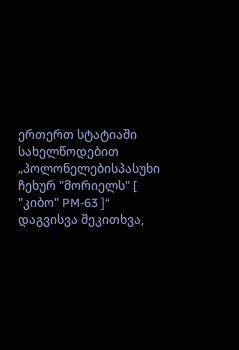ერთერთ სტატიაში სახელწოდებით „პოლონელებისპასუხი ჩეხურ "მორიელს" [ "კიბო" PM-63 ]“  დაგვისვა შეკითხვა,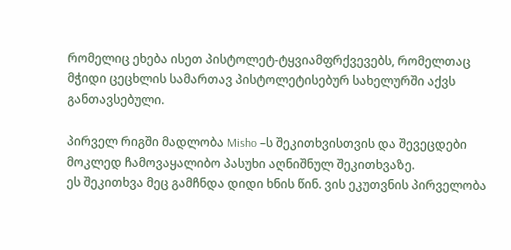რომელიც ეხება ისეთ პისტოლეტ-ტყვიამფრქვევებს, რომელთაც მჭიდი ცეცხლის სამართავ პისტოლეტისებურ სახელურში აქვს განთავსებული.

პირველ რიგში მადლობა Misho –ს შეკითხვისთვის და შევეცდები მოკლედ ჩამოვაყალიბო პასუხი აღნიშნულ შეკითხვაზე.
ეს შეკითხვა მეც გამჩნდა დიდი ხნის წინ. ვის ეკუთვნის პირველობა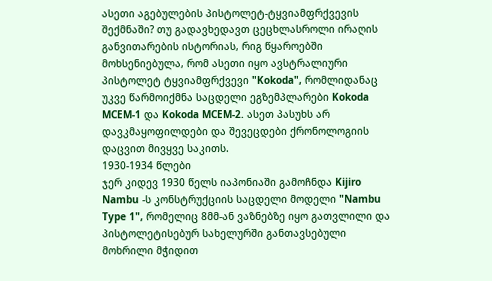ასეთი აგებულების პისტოლეტ-ტყვიამფრქვევის შექმნაში? თუ გადავხედავთ ცეცხლასროლი ირაღის განვითარების ისტორიას, რიგ წყაროებში მოხსენიებულა, რომ ასეთი იყო ავსტრალიური პისტოლეტ ტყვიამფრქვევი "Kokoda", რომლიდანაც უკვე წარმოიქმნა საცდელი ეგზემპლარები Kokoda MCEM-1 და Kokoda MCEM-2. ასეთ პასუხს არ დავკმაყოფილდები და შევეცდები ქრონოლოგიის დაცვით მივყვე საკითს.
1930-1934 წლები
ჯერ კიდევ 1930 წელს იაპონიაში გამოჩნდა Kijiro Nambu -ს კონსტრუქციის საცდელი მოდელი "Nambu Type 1", რომელიც 8მმ-ან ვაზნებზე იყო გათვლილი და პისტოლეტისებურ სახელურში განთავსებული მოხრილი მჭიდით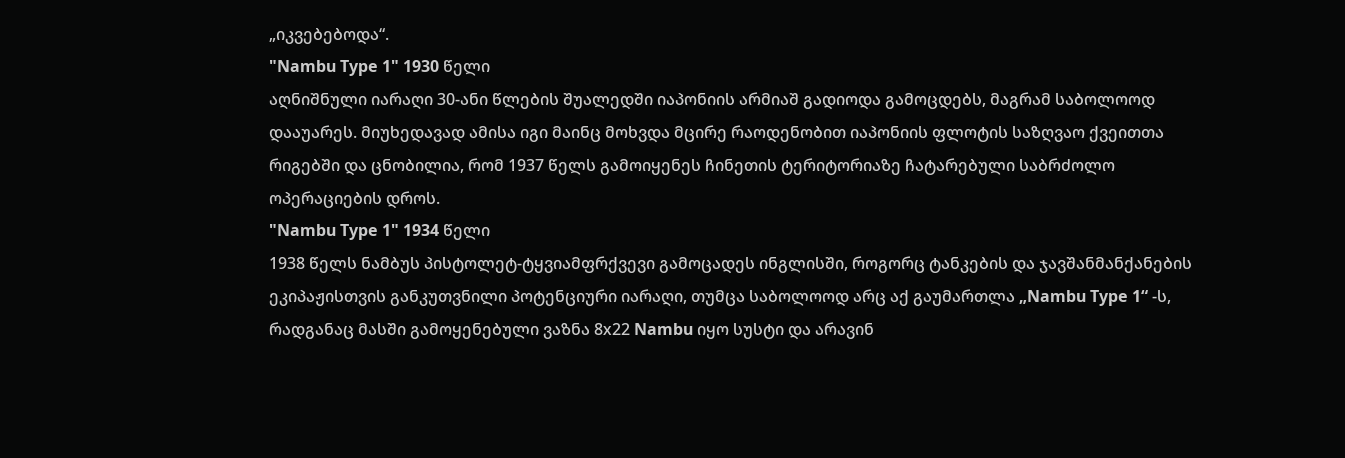„იკვებებოდა“.
"Nambu Type 1" 1930 წელი
აღნიშნული იარაღი 30-ანი წლების შუალედში იაპონიის არმიაშ გადიოდა გამოცდებს, მაგრამ საბოლოოდ დააუარეს. მიუხედავად ამისა იგი მაინც მოხვდა მცირე რაოდენობით იაპონიის ფლოტის საზღვაო ქვეითთა რიგებში და ცნობილია, რომ 1937 წელს გამოიყენეს ჩინეთის ტერიტორიაზე ჩატარებული საბრძოლო ოპერაციების დროს.
"Nambu Type 1" 1934 წელი
1938 წელს ნამბუს პისტოლეტ-ტყვიამფრქვევი გამოცადეს ინგლისში, როგორც ტანკების და ჯავშანმანქანების ეკიპაჟისთვის განკუთვნილი პოტენციური იარაღი, თუმცა საბოლოოდ არც აქ გაუმართლა „Nambu Type 1“ -ს, რადგანაც მასში გამოყენებული ვაზნა 8х22 Nambu იყო სუსტი და არავინ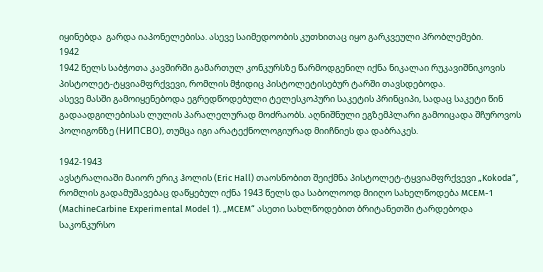იყინებდა  გარდა იაპონელებისა. ასევე საიმედოობის კუთხითაც იყო გარკვეული პრობლემები.
1942
1942 წელს საბჭოთა კავშირში გამართულ კონკურსზე წარმოდგენილ იქნა ნიკალაი რუკავიშნიკოვის პისტოლეტ-ტყვიამფრქვევი, რომლის მჭიდიც პისტოლეტისებურ ტარში თავსდებოდა.
ასევე მასში გამოიყენებოდა ეგრედწოდებული ტელესკოპური საკეტის პრინციპი, სადაც საკეტი წინ გადაადგილებისას ლულის პარალელურად მოძრაობს. აღნიშნული ეგზემპლარი გამოიცადა შჩუროვოს პოლიგონზე (НИПСВО), თუმცა იგი არატექნოლოგიურად მიიჩნიეს და დაბრაკეს.

1942-1943
ავსტრალიაში მაიორ ერიკ ჰოლის (Eric Hall) თაოსნობით შეიქმნა პისტოლეტ-ტყვიამფრქვევი „Kokoda“, რომლის გადამუშავებაც დაწყებულ იქნა 1943 წელს და საბოლოოდ მიიღო სახელწოდება MCEM-1 (MachineCarbine Experimental Model 1). „MCEM“ ასეთი სახლწოდებით ბრიტანეთში ტარდებოდა  საკონკურსო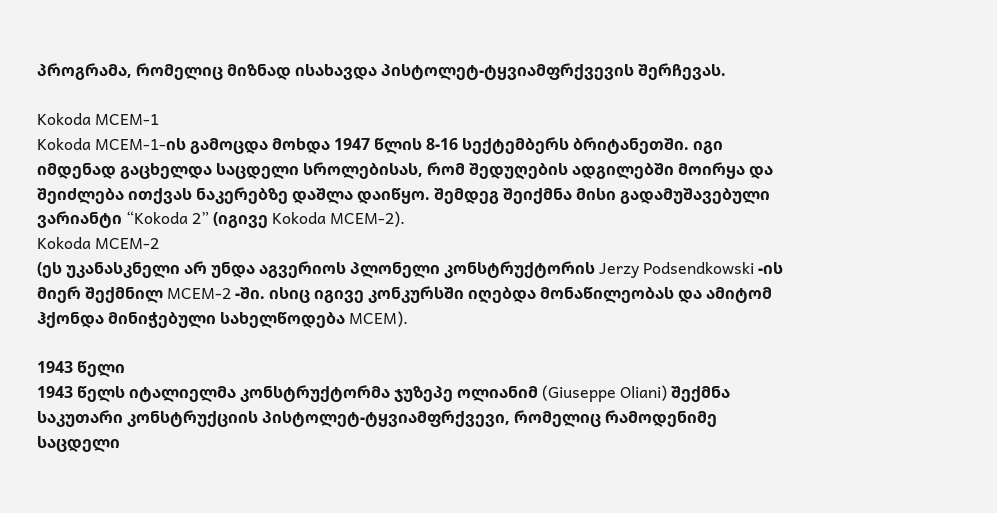პროგრამა, რომელიც მიზნად ისახავდა პისტოლეტ-ტყვიამფრქვევის შერჩევას.

Kokoda MCEM-1
Kokoda MCEM-1-ის გამოცდა მოხდა 1947 წლის 8-16 სექტემბერს ბრიტანეთში. იგი იმდენად გაცხელდა საცდელი სროლებისას, რომ შედუღების ადგილებში მოირყა და შეიძლება ითქვას ნაკერებზე დაშლა დაიწყო. შემდეგ შეიქმნა მისი გადამუშავებული ვარიანტი “Kokoda 2” (იგივე Kokoda MCEM-2).
Kokoda MCEM-2
(ეს უკანასკნელი არ უნდა აგვერიოს პლონელი კონსტრუქტორის Jerzy Podsendkowski -ის მიერ შექმნილ MCEM-2 -ში. ისიც იგივე კონკურსში იღებდა მონაწილეობას და ამიტომ ჰქონდა მინიჭებული სახელწოდება MCEM).

1943 წელი
1943 წელს იტალიელმა კონსტრუქტორმა ჯუზეპე ოლიანიმ (Giuseppe Oliani) შექმნა საკუთარი კონსტრუქციის პისტოლეტ-ტყვიამფრქვევი, რომელიც რამოდენიმე საცდელი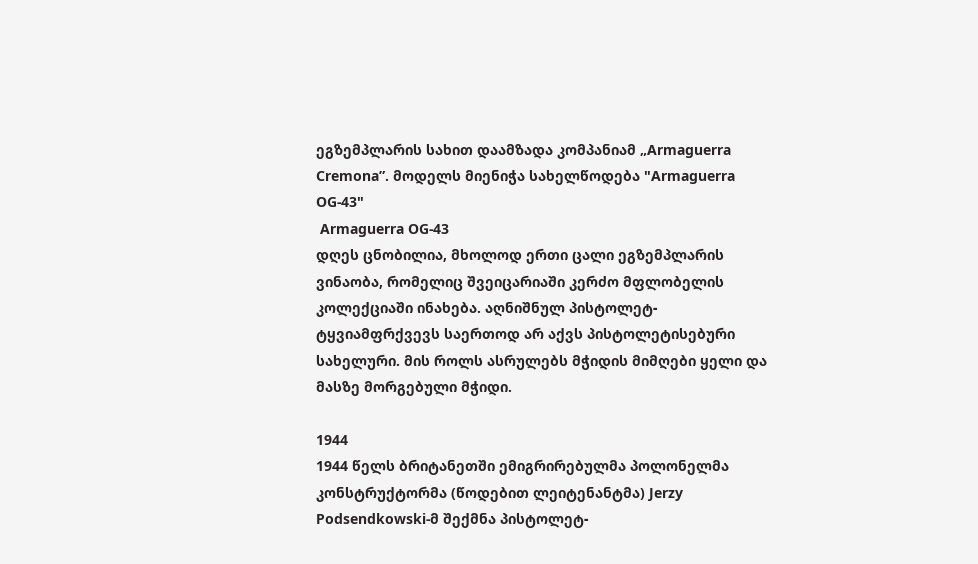ეგზემპლარის სახით დაამზადა კომპანიამ „Armaguerra Cremona”. მოდელს მიენიჭა სახელწოდება "Armaguerra OG-43"
 Armaguerra OG-43
დღეს ცნობილია, მხოლოდ ერთი ცალი ეგზემპლარის ვინაობა, რომელიც შვეიცარიაში კერძო მფლობელის კოლექციაში ინახება. აღნიშნულ პისტოლეტ-ტყვიამფრქვევს საერთოდ არ აქვს პისტოლეტისებური სახელური. მის როლს ასრულებს მჭიდის მიმღები ყელი და მასზე მორგებული მჭიდი.

1944
1944 წელს ბრიტანეთში ემიგრირებულმა პოლონელმა კონსტრუქტორმა (წოდებით ლეიტენანტმა) Jerzy Podsendkowski-მ შექმნა პისტოლეტ-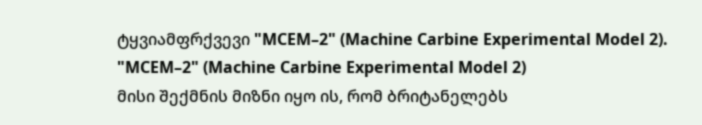ტყვიამფრქვევი "MCEM–2" (Machine Carbine Experimental Model 2).
"MCEM–2" (Machine Carbine Experimental Model 2)
მისი შექმნის მიზნი იყო ის, რომ ბრიტანელებს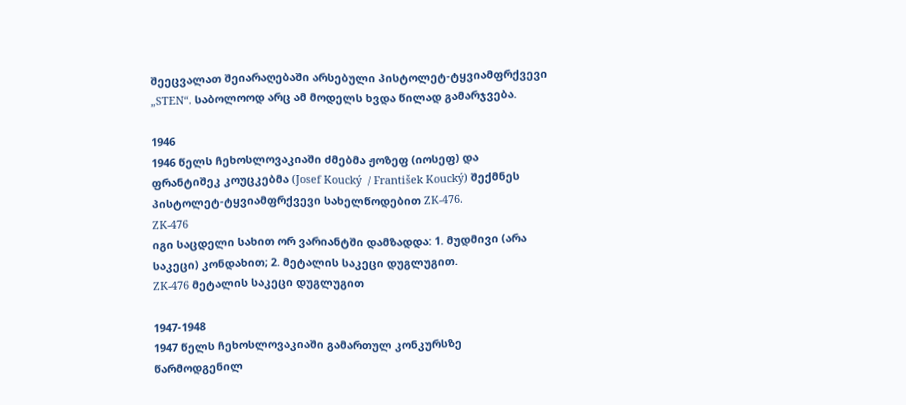შეეცვალათ შეიარაღებაში არსებული პისტოლეტ-ტყვიამფრქვევი „STEN“. საბოლოოდ არც ამ მოდელს ხვდა წილად გამარჯვება.

1946
1946 წელს ჩეხოსლოვაკიაში ძმებმა ჟოზეფ (იოსეფ) და ფრანტიშეკ კოუცკებმა (Josef Koucký  / František Koucký) შექმნეს პისტოლეტ-ტყვიამფრქვევი სახელწოდებით ZK-476.
ZK-476
იგი საცდელი სახით ორ ვარიანტში დამზადდა: 1. მუდმივი (არა საკეცი) კონდახით; 2. მეტალის საკეცი დუგლუგით.
ZK-476 მეტალის საკეცი დუგლუგით

1947-1948
1947 წელს ჩეხოსლოვაკიაში გამართულ კონკურსზე წარმოდგენილ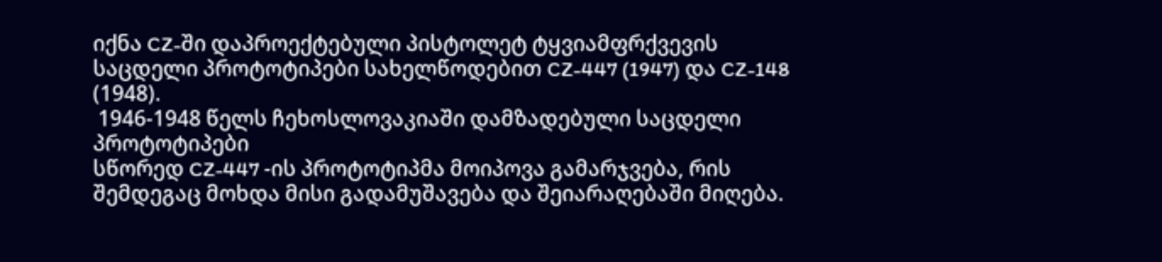იქნა CZ-ში დაპროექტებული პისტოლეტ ტყვიამფრქვევის საცდელი პროტოტიპები სახელწოდებით CZ-447 (1947) და CZ-148 (1948).
 1946-1948 წელს ჩეხოსლოვაკიაში დამზადებული საცდელი პროტოტიპები
სწორედ CZ-447 -ის პროტოტიპმა მოიპოვა გამარჯვება, რის შემდეგაც მოხდა მისი გადამუშავება და შეიარაღებაში მიღება.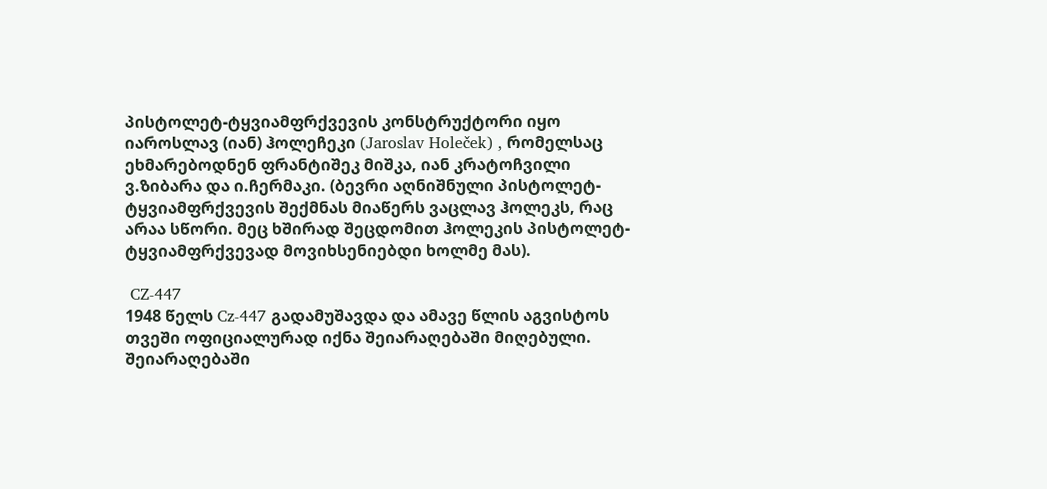პისტოლეტ-ტყვიამფრქვევის კონსტრუქტორი იყო იაროსლავ (იან) ჰოლეჩეკი (Jaroslav Holeček) , რომელსაც ეხმარებოდნენ ფრანტიშეკ მიშკა, იან კრატოჩვილი ვ.ზიბარა და ი.ჩერმაკი. (ბევრი აღნიშნული პისტოლეტ-ტყვიამფრქვევის შექმნას მიაწერს ვაცლავ ჰოლეკს, რაც არაა სწორი. მეც ხშირად შეცდომით ჰოლეკის პისტოლეტ-ტყვიამფრქვევად მოვიხსენიებდი ხოლმე მას).

 CZ-447
1948 წელს Cz-447 გადამუშავდა და ამავე წლის აგვისტოს თვეში ოფიციალურად იქნა შეიარაღებაში მიღებული. შეიარაღებაში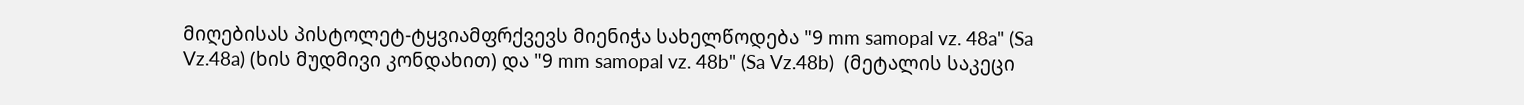მიღებისას პისტოლეტ-ტყვიამფრქვევს მიენიჭა სახელწოდება "9 mm samopal vz. 48a" (Sa Vz.48a) (ხის მუდმივი კონდახით) და "9 mm samopal vz. 48b" (Sa Vz.48b)  (მეტალის საკეცი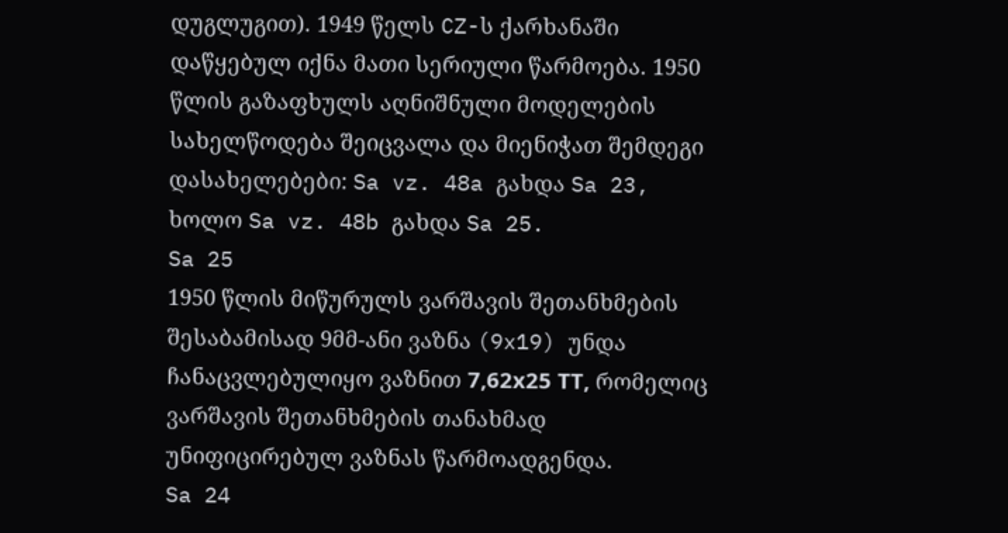დუგლუგით). 1949 წელს CZ-ს ქარხანაში დაწყებულ იქნა მათი სერიული წარმოება. 1950 წლის გაზაფხულს აღნიშნული მოდელების სახელწოდება შეიცვალა და მიენიჭათ შემდეგი დასახელებები: Sa vz. 48a გახდა Sa 23, ხოლო Sa vz. 48b გახდა Sa 25.
Sa 25
1950 წლის მიწურულს ვარშავის შეთანხმების შესაბამისად 9მმ-ანი ვაზნა (9x19) უნდა ჩანაცვლებულიყო ვაზნით 7,62х25 ТТ, რომელიც ვარშავის შეთანხმების თანახმად უნიფიცირებულ ვაზნას წარმოადგენდა.
Sa 24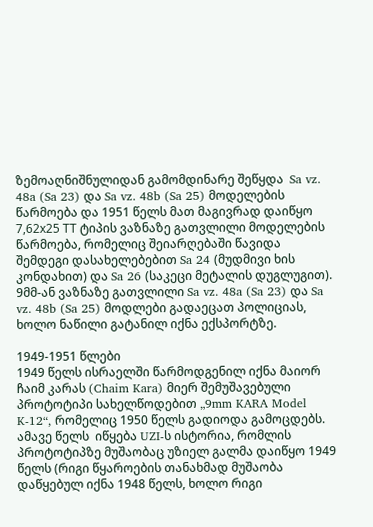ზემოაღნიშნულიდან გამომდინარე შეწყდა  Sa vz. 48a (Sa 23) და Sa vz. 48b (Sa 25) მოდელების წარმოება და 1951 წელს მათ მაგივრად დაიწყო 7,62х25 ТТ ტიპის ვაზნაზე გათვლილი მოდელების წარმოება, რომელიც შეიარღებაში წავიდა შემდეგი დასახელებებით Sa 24 (მუდმივი ხის კონდახით) და Sa 26 (საკეცი მეტალის დუგლუგით). 9მმ-ან ვაზნაზე გათვლილი Sa vz. 48a (Sa 23) და Sa vz. 48b (Sa 25) მოდლები გადაეცათ პოლიციას, ხოლო ნაწილი გატანილ იქნა ექსპორტზე.

1949-1951 წლები
1949 წელს ისრაელში წარმოდგენილ იქნა მაიორ ჩაიმ კარას (Chaim Kara) მიერ შემუშავებული პროტოტიპი სახელწოდებით „9mm KARA Model K-12“, რომელიც 1950 წელს გადიოდა გამოცდებს. ამავე წელს  იწყება UZI-ს ისტორია, რომლის პროტოტიპზე მუშაობაც უზიელ გალმა დაიწყო 1949 წელს (რიგი წყაროების თანახმად მუშაობა დაწყებულ იქნა 1948 წელს, ხოლო რიგი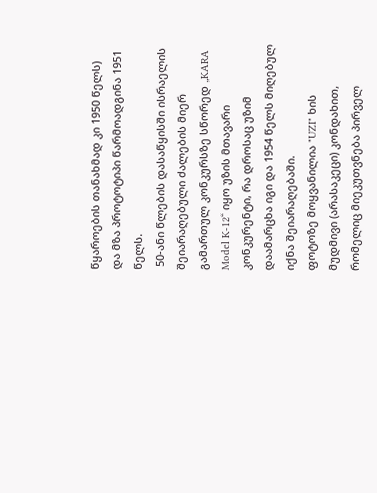წყაროების თანახმად კი 1950 წელს) და მზა პროტოტიპი წარმოადგინა 1951 წელს.
 50-ანი წლების დასაწყისში ისრაელის შეიარაღებული ძალების მიერ გამართულ კონკურსზე სწორედ „KARA Model K-12“ იყო უზის მთავარი კონკურენტი, რა დროსაც უზიმ დაამარცხა იგი და 1954 წელს მიღებულ იქნა შეიარაღებაში.
ფოტოზე მოყვანილია "UZI" ხის მუდმივი (არასაკეცი) კონდახით, რომელიც მიეკუთვნება პირველ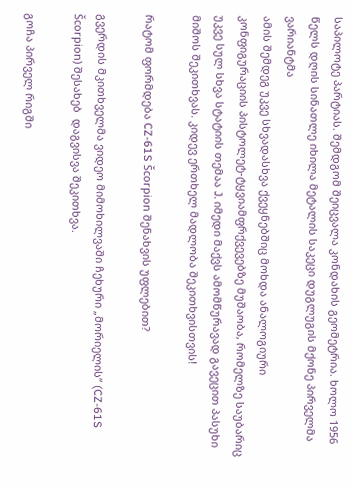საპილოტე პარტიას. შემდგომ შეიცვალა კონდახის გეომეტრია. ხოლო 1956 წელს დღის სინათლე იხილა მეტალის საკეცი დუგლუგის მქონე პირველმა ვარიანტმა
ამის შემდეგ უკვე სხვადასხვა ქვეყნებშიც მოხდა ანალოგიური კონფიგურაციის პისტოლეტ-ტყვიამფრქვევებზე მუშაობა, რომელზე საუბარიც უკვე სულ სხვა სტატიის თემაა J. იმედი მაქვს ამომწურავად გავეცით პასუხი მიშოს შეკითხვას. კიდევ ერთხელ მადლობა შეკითხვისთვის!

რატომ ფორმდება CZ-61S Šcorpion შენახვის უფლებით?

გვერდის მკითხველმა ვიდეო მიმოხილვაში ჩეხური „მორიელის“ (CZ-61S Šcorpion) შესახებ  დაგვისვა შეკითხვა.

გოჩა პირველ რიგში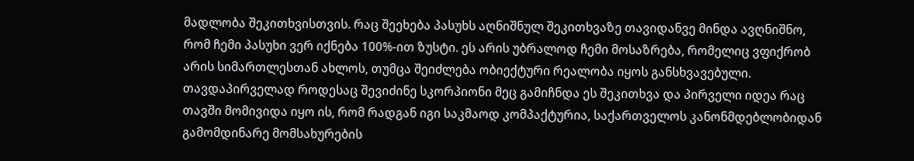მადლობა შეკითხვისთვის. რაც შეეხება პასუხს აღნიშნულ შეკითხვაზე თავიდანვე მინდა ავღნიშნო, რომ ჩემი პასუხი ვერ იქნება 100%-ით ზუსტი. ეს არის უბრალოდ ჩემი მოსაზრება, რომელიც ვფიქრობ არის სიმართლესთან ახლოს, თუმცა შეიძლება ობიექტური რეალობა იყოს განსხვავებული.
თავდაპირველად როდესაც შევიძინე სკორპიონი მეც გამიჩნდა ეს შეკითხვა და პირველი იდეა რაც თავში მომივიდა იყო ის, რომ რადგან იგი საკმაოდ კომპაქტურია, საქართველოს კანონმდებლობიდან გამომდინარე მომსახურების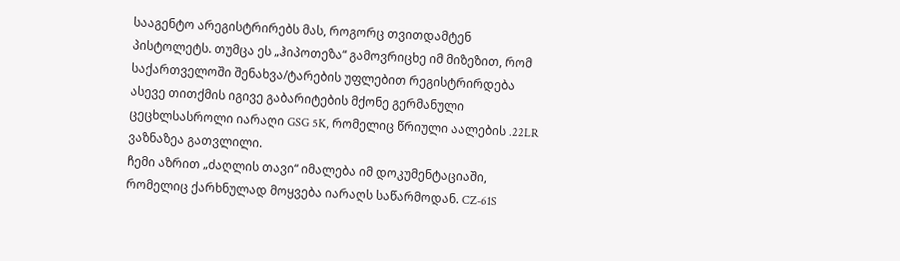სააგენტო არეგისტრირებს მას, როგორც თვითდამტენ პისტოლეტს. თუმცა ეს „ჰიპოთეზა“ გამოვრიცხე იმ მიზეზით, რომ საქართველოში შენახვა/ტარების უფლებით რეგისტრირდება ასევე თითქმის იგივე გაბარიტების მქონე გერმანული ცეცხლსასროლი იარაღი GSG 5K, რომელიც წრიული აალების .22LR ვაზნაზეა გათვლილი.
ჩემი აზრით „ძაღლის თავი“ იმალება იმ დოკუმენტაციაში, რომელიც ქარხნულად მოყვება იარაღს საწარმოდან. CZ-61S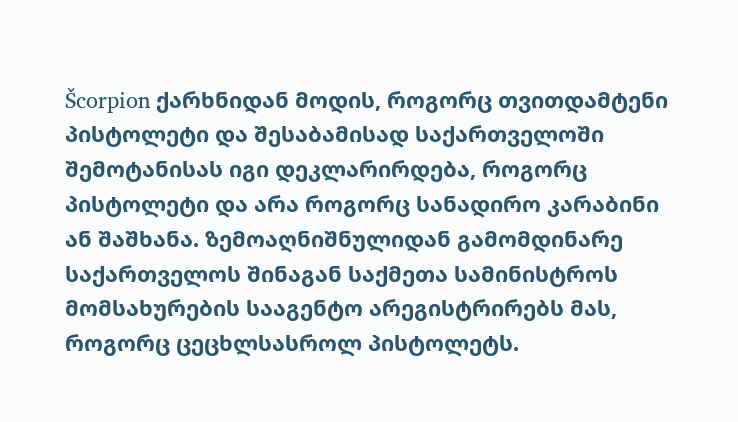Šcorpion ქარხნიდან მოდის, როგორც თვითდამტენი პისტოლეტი და შესაბამისად საქართველოში შემოტანისას იგი დეკლარირდება, როგორც პისტოლეტი და არა როგორც სანადირო კარაბინი ან შაშხანა. ზემოაღნიშნულიდან გამომდინარე საქართველოს შინაგან საქმეთა სამინისტროს მომსახურების სააგენტო არეგისტრირებს მას, როგორც ცეცხლსასროლ პისტოლეტს.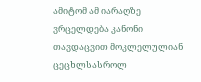ამიტომ ამ იარაღზე ვრცელდება კანონი თავდაცვით მოკლელულიან ცეცხლსასროლ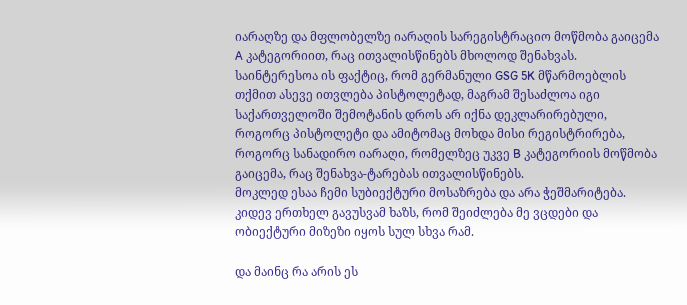იარაღზე და მფლობელზე იარაღის სარეგისტრაციო მოწმობა გაიცემა A კატეგორიით, რაც ითვალისწინებს მხოლოდ შენახვას.
საინტერესოა ის ფაქტიც, რომ გერმანული GSG 5K მწარმოებლის თქმით ასევე ითვლება პისტოლეტად, მაგრამ შესაძლოა იგი საქართველოში შემოტანის დროს არ იქნა დეკლარირებული, როგორც პისტოლეტი და ამიტომაც მოხდა მისი რეგისტრირება, როგორც სანადირო იარაღი, რომელზეც უკვე B კატეგორიის მოწმობა გაიცემა, რაც შენახვა-ტარებას ითვალისწინებს.
მოკლედ ესაა ჩემი სუბიექტური მოსაზრება და არა ჭეშმარიტება. კიდევ ერთხელ გავუსვამ ხაზს, რომ შეიძლება მე ვცდები და ობიექტური მიზეზი იყოს სულ სხვა რამ.

და მაინც რა არის ეს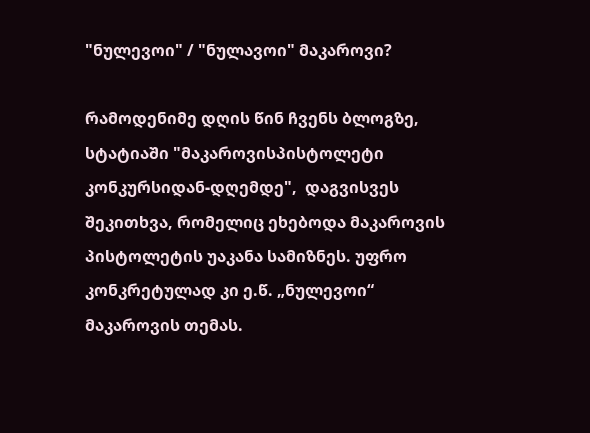"ნულევოი" / "ნულავოი" მაკაროვი?

რამოდენიმე დღის წინ ჩვენს ბლოგზე, სტატიაში "მაკაროვისპისტოლეტი კონკურსიდან-დღემდე",  დაგვისვეს შეკითხვა, რომელიც ეხებოდა მაკაროვის პისტოლეტის უაკანა სამიზნეს. უფრო კონკრეტულად კი ე.წ. „ნულევოი“ მაკაროვის თემას.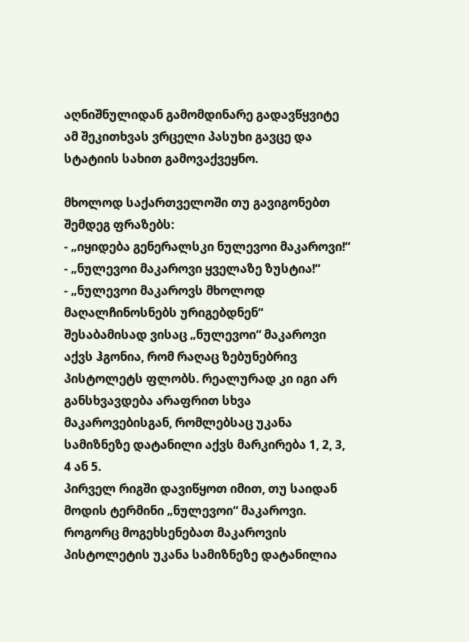აღნიშნულიდან გამომდინარე გადავწყვიტე ამ შეკითხვას ვრცელი პასუხი გავცე და სტატიის სახით გამოვაქვეყნო.

მხოლოდ საქართველოში თუ გავიგონებთ შემდეგ ფრაზებს:
- „იყიდება გენერალსკი ნულევოი მაკაროვი!“
- „ნულევოი მაკაროვი ყველაზე ზუსტია!“
- „ნულევოი მაკაროვს მხოლოდ მაღალჩინოსნებს ურიგებდნენ“
შესაბამისად ვისაც „ნულევოი“ მაკაროვი აქვს ჰგონია, რომ რაღაც ზებუნებრივ პისტოლეტს ფლობს. რეალურად კი იგი არ განსხვავდება არაფრით სხვა მაკაროვებისგან, რომლებსაც უკანა სამიზნეზე დატანილი აქვს მარკირება 1, 2, 3, 4 ან 5.
პირველ რიგში დავიწყოთ იმით, თუ საიდან მოდის ტერმინი „ნულევოი“ მაკაროვი.
როგორც მოგეხსენებათ მაკაროვის პისტოლეტის უკანა სამიზნეზე დატანილია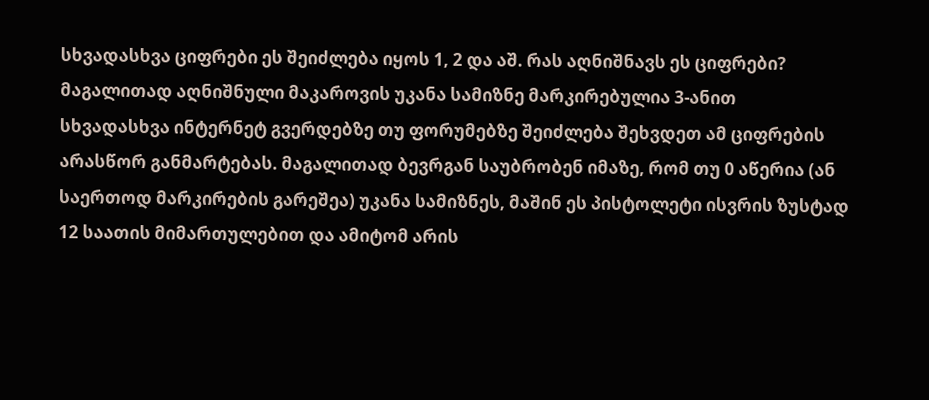სხვადასხვა ციფრები ეს შეიძლება იყოს 1, 2 და აშ. რას აღნიშნავს ეს ციფრები?
მაგალითად აღნიშნული მაკაროვის უკანა სამიზნე მარკირებულია 3-ანით
სხვადასხვა ინტერნეტ გვერდებზე თუ ფორუმებზე შეიძლება შეხვდეთ ამ ციფრების არასწორ განმარტებას. მაგალითად ბევრგან საუბრობენ იმაზე, რომ თუ 0 აწერია (ან საერთოდ მარკირების გარეშეა) უკანა სამიზნეს, მაშინ ეს პისტოლეტი ისვრის ზუსტად 12 საათის მიმართულებით და ამიტომ არის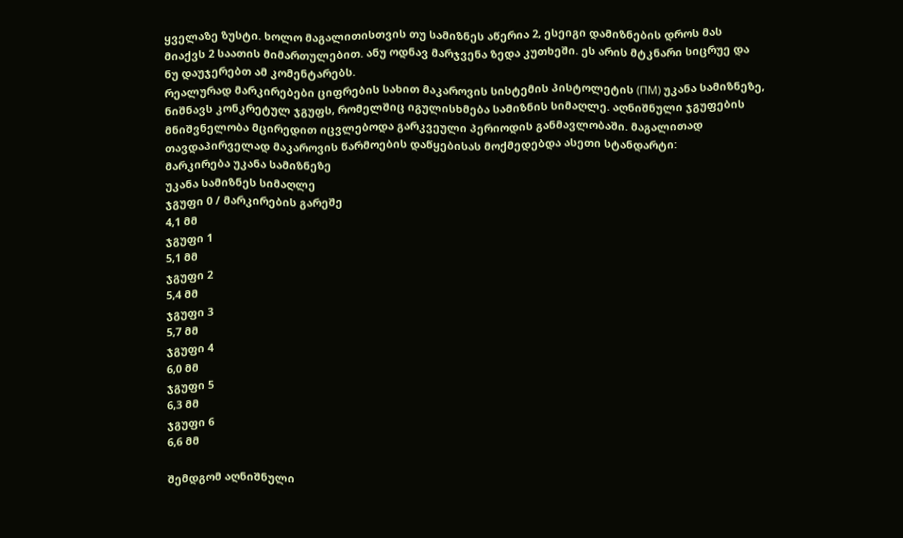ყველაზე ზუსტი. ხოლო მაგალითისთვის თუ სამიზნეს აწერია 2, ესეიგი დამიზნების დროს მას მიაქვს 2 საათის მიმართულებით. ანუ ოდნავ მარჯვენა ზედა კუთხეში. ეს არის მტკნარი სიცრუე და ნუ დაუჯერებთ ამ კომენტარებს.
რეალურად მარკირებები ციფრების სახით მაკაროვის სისტემის პისტოლეტის (ПМ) უკანა სამიზნეზე, ნიშნავს კონკრეტულ ჯგუფს, რომელშიც იგულისხმება სამიზნის სიმაღლე. აღნიშნული ჯგუფების მნიშვნელობა მცირედით იცვლებოდა გარკვეული პერიოდის განმავლობაში. მაგალითად თავდაპირველად მაკაროვის წარმოების დაწყებისას მოქმედებდა ასეთი სტანდარტი:
მარკირება უკანა სამიზნეზე
უკანა სამიზნეს სიმაღლე
ჯგუფი 0 / მარკირების გარეშე
4,1 მმ
ჯგუფი 1
5,1 მმ
ჯგუფი 2
5,4 მმ
ჯგუფი 3
5,7 მმ
ჯგუფი 4
6,0 მმ
ჯგუფი 5
6,3 მმ
ჯგუფი 6
6,6 მმ

შემდგომ აღნიშნული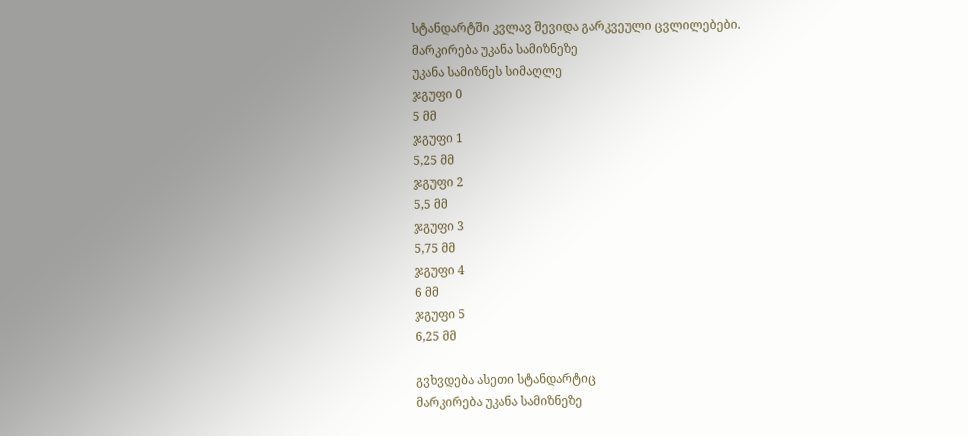სტანდარტში კვლავ შევიდა გარკვეული ცვლილებები.
მარკირება უკანა სამიზნეზე
უკანა სამიზნეს სიმაღლე
ჯგუფი 0
5 მმ
ჯგუფი 1
5,25 მმ
ჯგუფი 2
5,5 მმ
ჯგუფი 3
5,75 მმ
ჯგუფი 4
6 მმ
ჯგუფი 5
6,25 მმ

გვხვდება ასეთი სტანდარტიც
მარკირება უკანა სამიზნეზე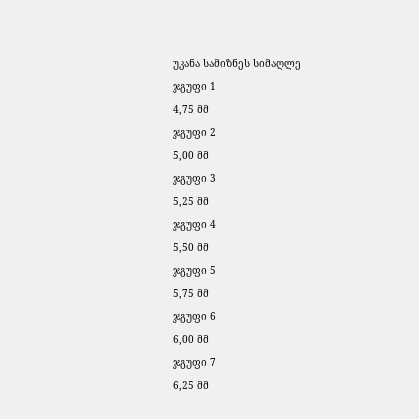უკანა სამიზნეს სიმაღლე
ჯგუფი 1
4,75 მმ
ჯგუფი 2
5,00 მმ
ჯგუფი 3
5,25 მმ
ჯგუფი 4
5,50 მმ
ჯგუფი 5
5,75 მმ
ჯგუფი 6
6,00 მმ
ჯგუფი 7
6,25 მმ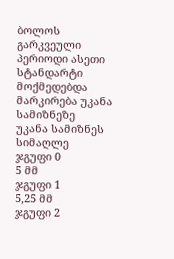ბოლოს გარკვეული პერიოდი ასეთი სტანდარტი მოქმედებდა
მარკირება უკანა სამიზნეზე
უკანა სამიზნეს სიმაღლე
ჯგუფი 0
5 მმ
ჯგუფი 1
5,25 მმ
ჯგუფი 2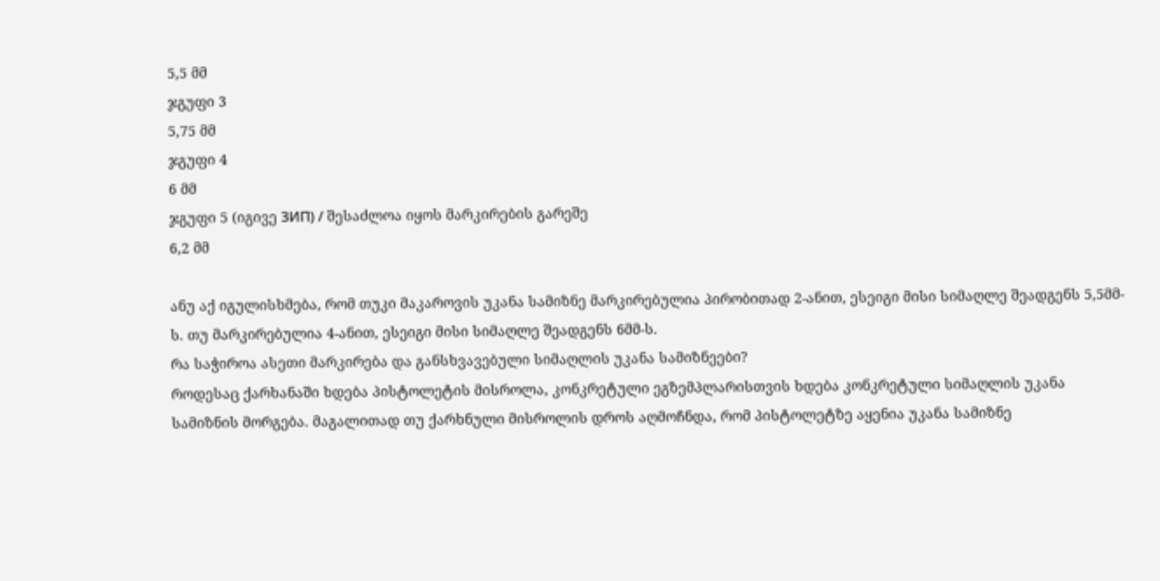5,5 მმ
ჯგუფი 3
5,75 მმ
ჯგუფი 4
6 მმ
ჯგუფი 5 (იგივე ЗИП) / შესაძლოა იყოს მარკირების გარეშე
6,2 მმ

ანუ აქ იგულისხმება, რომ თუკი მაკაროვის უკანა სამიზნე მარკირებულია პირობითად 2-ანით, ესეიგი მისი სიმაღლე შეადგენს 5,5მმ-ს. თუ მარკირებულია 4-ანით, ესეიგი მისი სიმაღლე შეადგენს 6მმ-ს.
რა საჭიროა ასეთი მარკირება და განსხვავებული სიმაღლის უკანა სამიზნეები?
როდესაც ქარხანაში ხდება პისტოლეტის მისროლა, კონკრეტული ეგზემპლარისთვის ხდება კონკრეტული სიმაღლის უკანა სამიზნის მორგება. მაგალითად თუ ქარხნული მისროლის დროს აღმოჩნდა, რომ პისტოლეტზე აყენია უკანა სამიზნე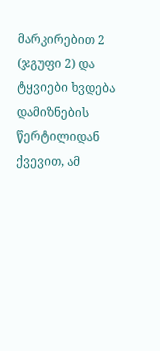მარკირებით 2 (ჯგუფი 2) და ტყვიები ხვდება დამიზნების წერტილიდან ქვევით, ამ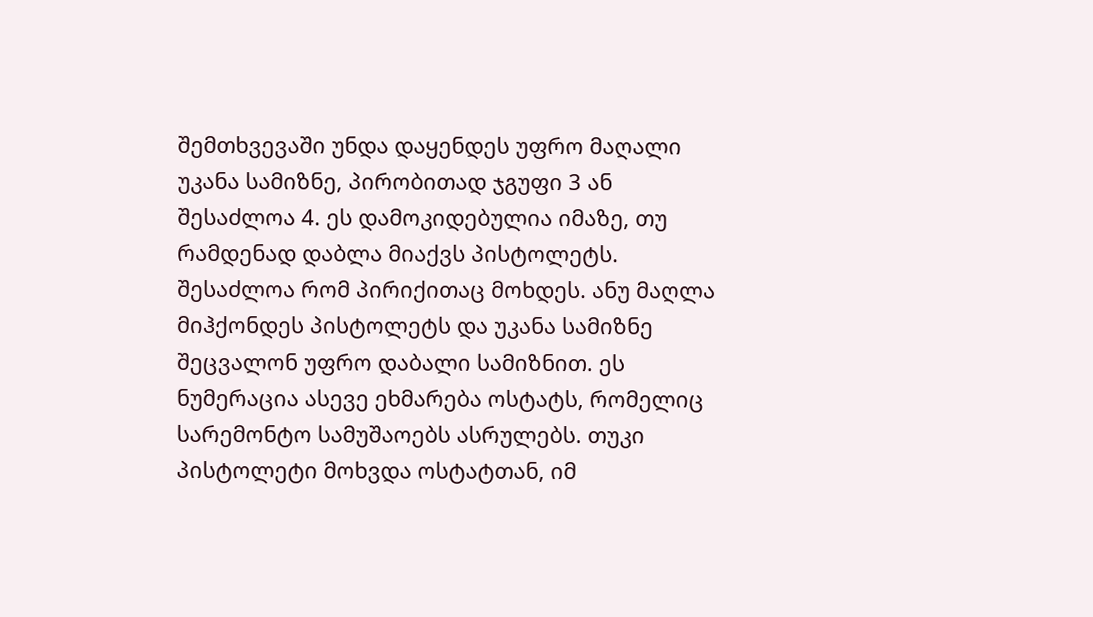შემთხვევაში უნდა დაყენდეს უფრო მაღალი უკანა სამიზნე, პირობითად ჯგუფი 3 ან შესაძლოა 4. ეს დამოკიდებულია იმაზე, თუ რამდენად დაბლა მიაქვს პისტოლეტს. შესაძლოა რომ პირიქითაც მოხდეს. ანუ მაღლა მიჰქონდეს პისტოლეტს და უკანა სამიზნე შეცვალონ უფრო დაბალი სამიზნით. ეს ნუმერაცია ასევე ეხმარება ოსტატს, რომელიც სარემონტო სამუშაოებს ასრულებს. თუკი პისტოლეტი მოხვდა ოსტატთან, იმ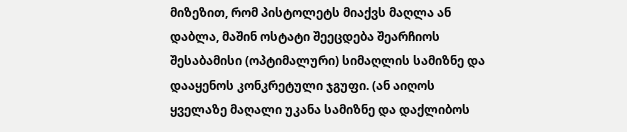მიზეზით, რომ პისტოლეტს მიაქვს მაღლა ან დაბლა, მაშინ ოსტატი შეეცდება შეარჩიოს შესაბამისი (ოპტიმალური) სიმაღლის სამიზნე და დააყენოს კონკრეტული ჯგუფი. (ან აიღოს ყველაზე მაღალი უკანა სამიზნე და დაქლიბოს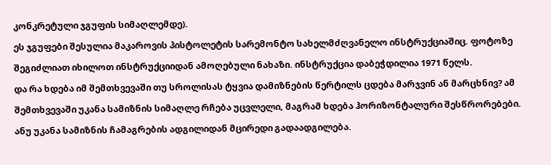კონკრეტული ჯგუფის სიმაღლემდე).
ეს ჯგუფები შესულია მაკაროვის პისტოლეტის სარემონტო სახელმძღვანელო ინსტრუქციაშიც. ფოტოზე შეგიძლიათ იხილოთ ინსტრუქციიდან ამოღებული ნახაზი. ინსტრუქცია დაბეჭდილია 1971 წელს.
და რა ხდება იმ შემთხვევაში თუ სროლისას ტყვია დამიზნების წერტილს ცდება მარჯვინ ან მარცხნივ? ამ შემთხვევაში უკანა სამიზნის სიმაღლე რჩება უცვლელი, მაგრამ ხდება ჰორიზონტალური შესწრორებები. ანუ უკანა სამიზნის ჩამაგრების ადგილიდან მცირედი გადაადგილება.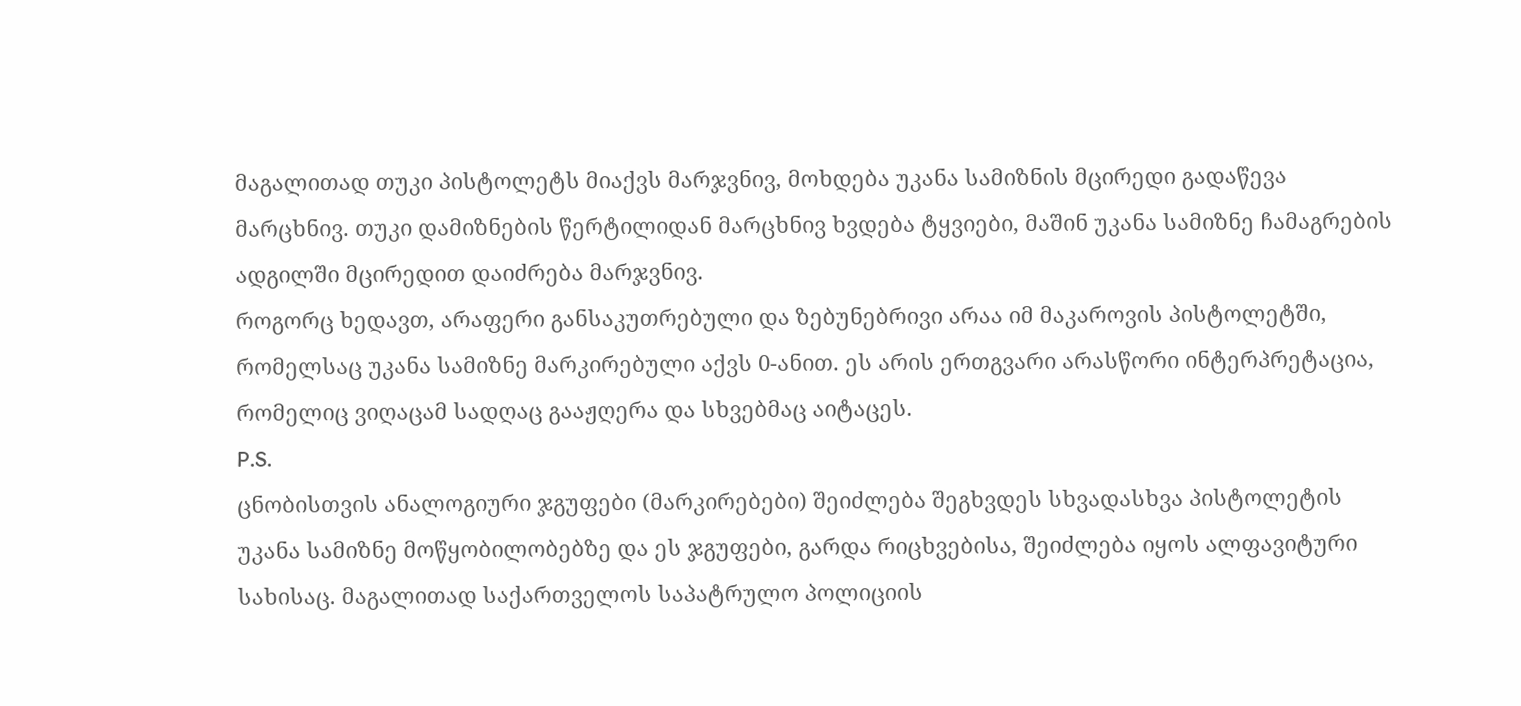მაგალითად თუკი პისტოლეტს მიაქვს მარჯვნივ, მოხდება უკანა სამიზნის მცირედი გადაწევა მარცხნივ. თუკი დამიზნების წერტილიდან მარცხნივ ხვდება ტყვიები, მაშინ უკანა სამიზნე ჩამაგრების ადგილში მცირედით დაიძრება მარჯვნივ.
როგორც ხედავთ, არაფერი განსაკუთრებული და ზებუნებრივი არაა იმ მაკაროვის პისტოლეტში, რომელსაც უკანა სამიზნე მარკირებული აქვს 0-ანით. ეს არის ერთგვარი არასწორი ინტერპრეტაცია, რომელიც ვიღაცამ სადღაც გააჟღერა და სხვებმაც აიტაცეს.
P.S.
ცნობისთვის ანალოგიური ჯგუფები (მარკირებები) შეიძლება შეგხვდეს სხვადასხვა პისტოლეტის უკანა სამიზნე მოწყობილობებზე და ეს ჯგუფები, გარდა რიცხვებისა, შეიძლება იყოს ალფავიტური სახისაც. მაგალითად საქართველოს საპატრულო პოლიციის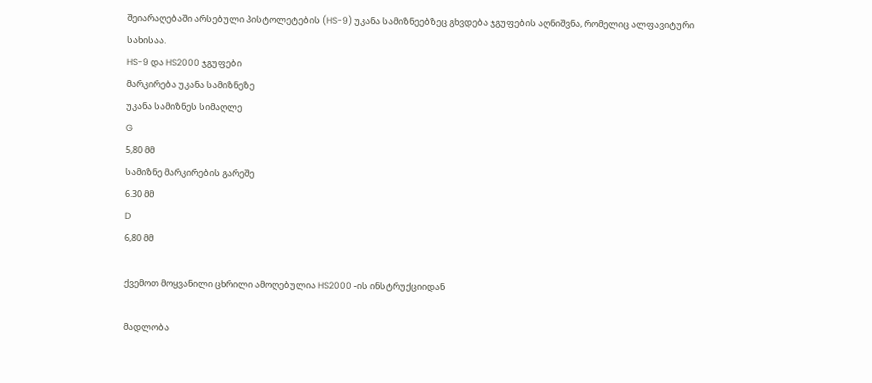შეიარაღებაში არსებული პისტოლეტების (HS-9) უკანა სამიზნეებზეც გხვდება ჯგუფების აღნიშვნა, რომელიც ალფავიტური სახისაა.
HS-9 და HS2000 ჯგუფები
მარკირება უკანა სამიზნეზე
უკანა სამიზნეს სიმაღლე
G
5,80 მმ
სამიზნე მარკირების გარეშე
6.30 მმ
D
6,80 მმ

ქვემოთ მოყვანილი ცხრილი ამოღებულია HS2000 -ის ინსტრუქციიდან

მადლობა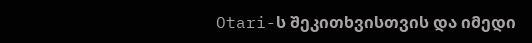Otari-ს შეკითხვისთვის და იმედი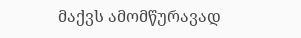მაქვს ამომწურავად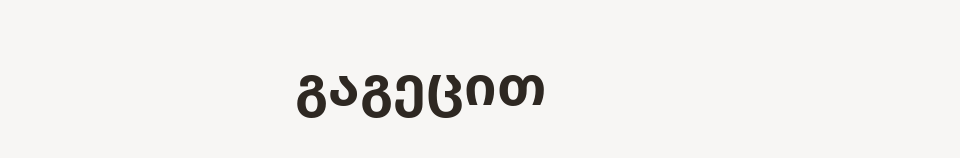გაგეცით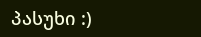პასუხი :)